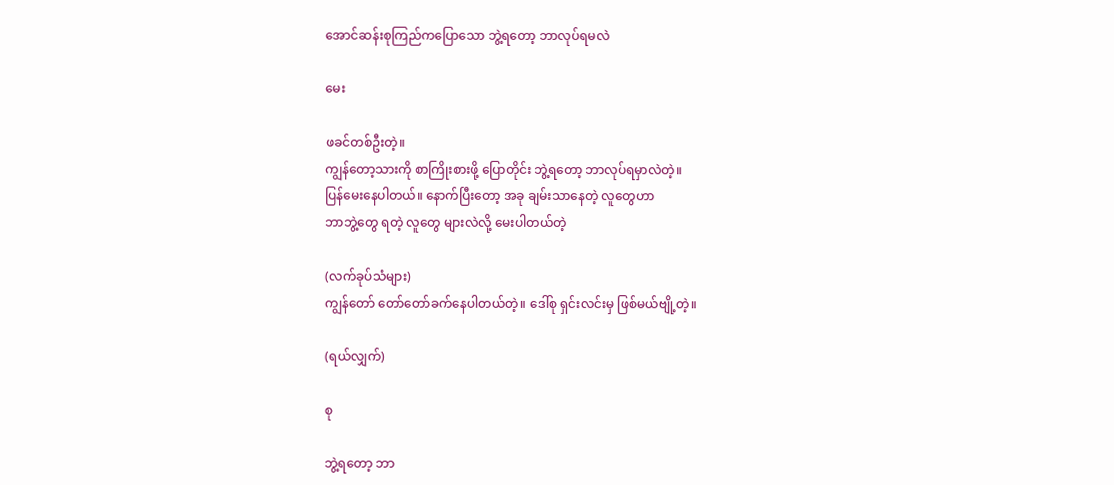အောင်ဆန်းစုကြည်ကပြောသော ဘွဲ့ရတော့ ဘာလုပ်ရမလဲ

မေး

ဖခင်တစ်ဦးတဲ့။
ကျွန်တော့သားကို စာကြိုးစားဖို့ ပြောတိုင်း ဘွဲ့ရတော့ ဘာလုပ်ရမှာလဲတဲ့။
ပြန်မေးနေပါတယ်။ နောက်ပြီးတော့ အခု ချမ်းသာနေတဲ့ လူတွေဟာ
ဘာဘွဲ့တွေ ရတဲ့ လူတွေ များလဲလို့ မေးပါတယ်တဲ့

(လက်ခုပ်သံများ)
ကျွန်တော် တော်တော်ခက်နေပါတယ်တဲ့။ ဒေါ်စု ရှင်းလင်းမှ ဖြစ်မယ်ဗျို့တဲ့။

(ရယ်လျှက်)

စု

ဘွဲ့ရတော့ ဘာ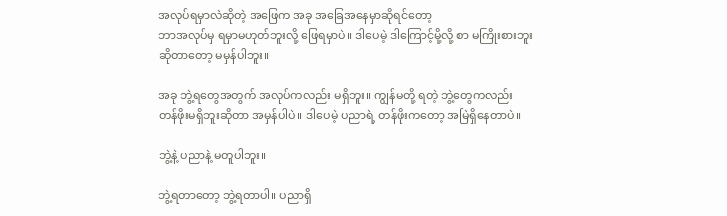အလုပ်ရမှာလဲဆိုတဲ့ အဖြေက အခု အခြေအနေမှာဆိုရင်တော့
ဘာအလုပ်မှ ရမှာမဟုတ်ဘူးလို့ ဖြေရမှာပဲ။ ဒါပေမဲ့ ဒါကြောင့်မို့လို့ စာ မကြိုးစားဘူး
ဆိုတာတော့ မမှန်ပါဘူး။

အခု ဘွဲ့ရတွေအတွက် အလုပ်ကလည်း မရှိဘူး။ ကျွန်မတို့ ရတဲ့ ဘွဲ့တွေကလည်း
တန်ဖိုးမရှိဘူးဆိုတာ အမှန်ပါပဲ။ ဒါပေမဲ့ ပညာရဲ့ တန်ဖိုးကတော့ အမြဲရှိနေတာပဲ။

ဘွဲ့နဲ့ ပညာနဲ့ မတူပါဘူး။

ဘွဲ့ရတာတော့ ဘွဲ့ရတာပါ။ ပညာရှိ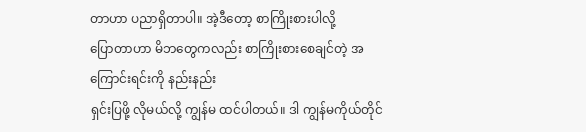တာဟာ ပညာရှိတာပါ။ အဲ့ဒီတော့ စာကြိုးစားပါလို့
ပြောတာဟာ မိဘတွေကလည်း စာကြိုးစားစေချင်တဲ့ အကြောင်းရင်းကို နည်းနည်း
ရှင်းပြဖို့ လိုမယ်လို့ ကျွန်မ ထင်ပါတယ်။ ဒါ ကျွန်မကိုယ်တိုင်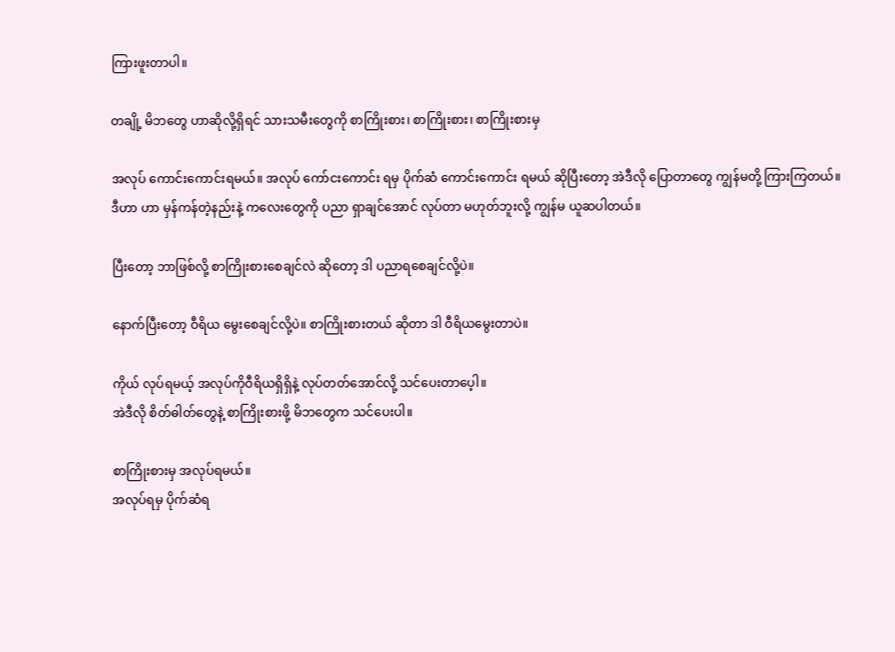ကြားဖူးတာပါ။

တချို့ မိဘတွေ ဟာဆိုလို့ရှိရင် သားသမီးတွေကို စာကြိုးစား၊ စာကြိုးစား၊ စာကြိုးစားမှ

အလုပ် ကောင်းကောင်းရမယ်။ အလုပ် ကော်ငးကောင်း ရမှ ပိုက်ဆံ ကောင်းကောင်း ရမယ် ဆိုပြီးတော့ အဲဒီလို ပြောတာတွေ ကျွန်မတို့ ကြားကြတယ်။ ဒီဟာ ဟာ မှန်ကန်တဲ့နည်းနဲ့ ကလေးတွေကို ပညာ ရှာချင်အောင် လုပ်တာ မဟုတ်ဘူးလို့ ကျွန်မ ယူဆပါတယ်။

ပြီးတော့ ဘာဖြစ်လို့ စာကြိုးစားစေချင်လဲ ဆိုတော့ ဒါ ပညာရစေချင်လို့ပဲ။

နောက်ပြီးတော့ ဝီရိယ မွေးစေချင်လို့ပဲ။ စာကြိုးစားတယ် ဆိုတာ ဒါ ဝီရိယမွေးတာပဲ။

ကိုယ် လုပ်ရမယ့် အလုပ်ကိုဝီရိယရှိရှိနဲ့ လုပ်တတ်အောင်လို့ သင်ပေးတာပေ့ါ။
အဲဒီလို စိတ်ဓါတ်တွေနဲ့ စာကြိုးစားဖို့ မိဘတွေက သင်ပေးပါ။

စာကြိုးစားမှ အလုပ်ရမယ်။
အလုပ်ရမှ ပိုက်ဆံရ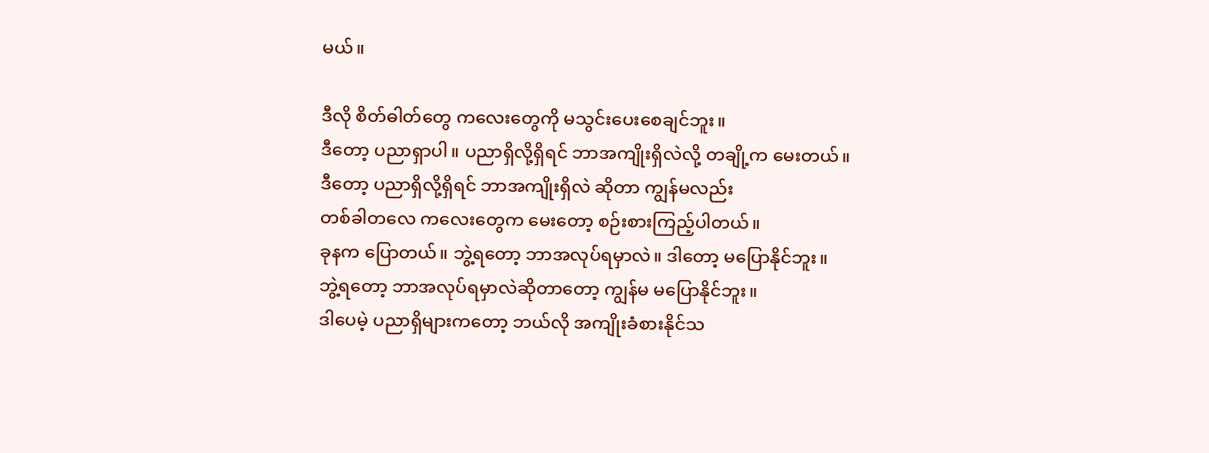မယ်။

ဒီလို စိတ်ဓါတ်တွေ ကလေးတွေကို မသွင်းပေးစေချင်ဘူး။
ဒီတော့ ပညာရှာပါ။ ပညာရှိလို့ရှိရင် ဘာအကျိုးရှိလဲလို့ တချို့က မေးတယ်။
ဒီတော့ ပညာရှိလို့ရှိရင် ဘာအကျိုးရှိလဲ ဆိုတာ ကျွန်မလည်း
တစ်ခါတလေ ကလေးတွေက မေးတော့ စဉ်းစားကြည့်ပါတယ်။
ခုနက ပြောတယ်။ ဘွဲ့ရတော့ ဘာအလုပ်ရမှာလဲ။ ဒါတော့ မပြောနိုင်ဘူး။
ဘွဲ့ရတော့ ဘာအလုပ်ရမှာလဲဆိုတာတော့ ကျွန်မ မပြောနိုင်ဘူး။
ဒါပေမဲ့ ပညာရှိများကတော့ ဘယ်လို အကျိုးခံစားနိုင်သ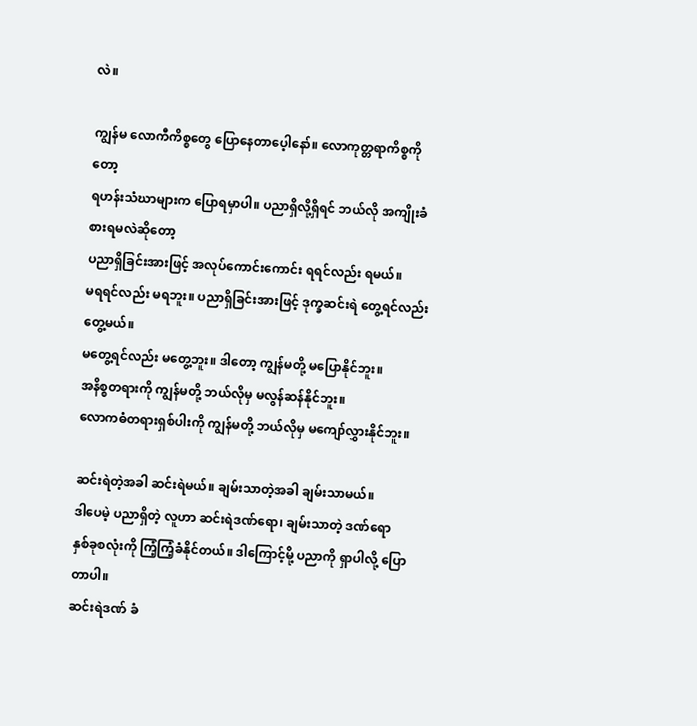လဲ။

ကျွန်မ လောကီကိစ္စတွေ ပြောနေတာပေ့ါနော်။ လောကုတ္တရာကိစ္စကိုတော့
ရဟန်းသံဃာများက ပြောရမှာပါ။ ပညာရှိလို့ရှိရင် ဘယ်လို အကျိုးခံစားရမလဲဆိုတော့
ပညာရှိခြင်းအားဖြင့် အလုပ်ကောင်းကောင်း ရရင်လည်း ရမယ်။
မရရင်လည်း မရဘူး။ ပညာရှိခြင်းအားဖြင့် ဒုက္ခဆင်းရဲ တွေ့ရင်လည်း တွေ့မယ်။
မတွေ့ရင်လည်း မတွေ့ဘူး။ ဒါတော့ ကျွန်မတို့ မပြောနိုင်ဘူး။
အနိစ္စတရားကို ကျွန်မတို့ ဘယ်လိုမှ မလွန်ဆန်နိုင်ဘူး။
လောကဓံတရားရှစ်ပါးကို ကျွန်မတို့ ဘယ်လိုမှ မကျော်လွှားနိုင်ဘူး။

ဆင်းရဲတဲ့အခါ ဆင်းရဲမယ်။ ချမ်းသာတဲ့အခါ ချမ်းသာမယ်။
ဒါပေမဲ့ ပညာရှိတဲ့ လူဟာ ဆင်းရဲဒဏ်ရော၊ ချမ်းသာတဲ့ ဒဏ်ရော
နှစ်ခုစလုံးကို ကြံ့ကြံ့ခံနိုင်တယ်။ ဒါကြောင့်မို့ ပညာကို ရှာပါလို့ ပြောတာပါ။
ဆင်းရဲဒဏ် ခံ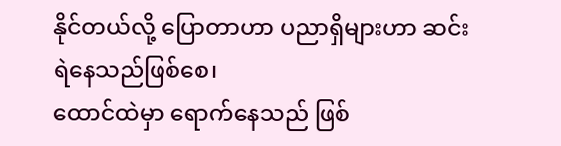နိုင်တယ်လို့ ပြောတာဟာ ပညာရှိများဟာ ဆင်းရဲနေသည်ဖြစ်စေ၊
ထောင်ထဲမှာ ရောက်နေသည် ဖြစ်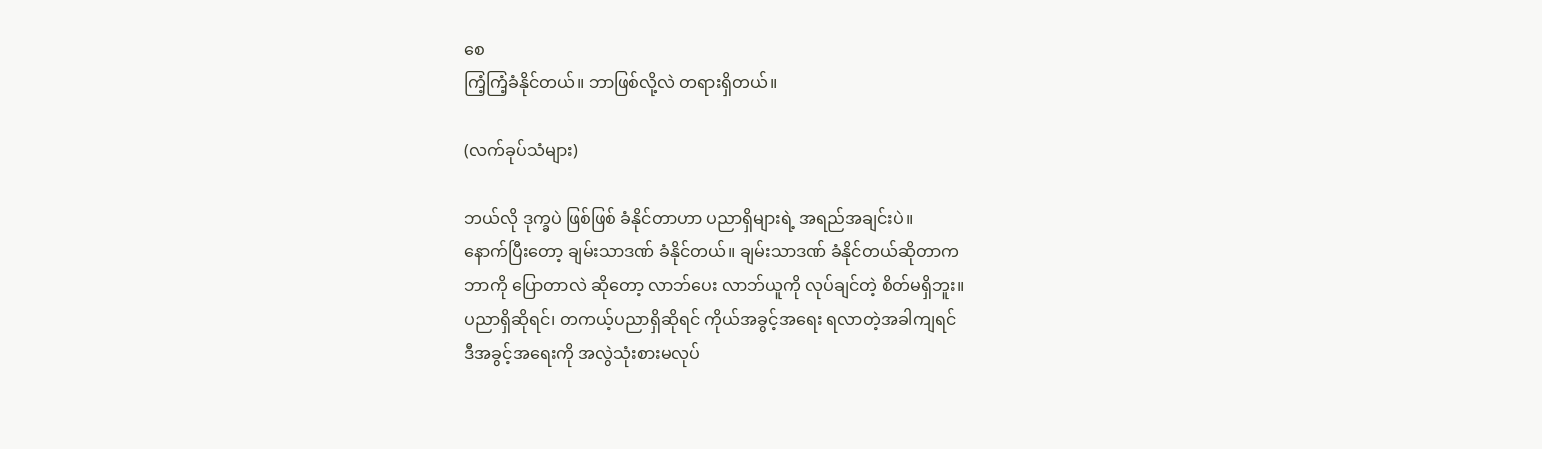စေ
ကြံ့ကြံ့ခံနိုင်တယ်။ ဘာဖြစ်လို့လဲ တရားရှိတယ်။

(လက်ခုပ်သံများ)

ဘယ်လို ဒုက္ခပဲ ဖြစ်ဖြစ် ခံနိုင်တာဟာ ပညာရှိများရဲ့ အရည်အချင်းပဲ။
နောက်ပြီးတော့ ချမ်းသာဒဏ် ခံနိုင်တယ်။ ချမ်းသာဒဏ် ခံနိုင်တယ်ဆိုတာက
ဘာကို ပြောတာလဲ ဆိုတော့ လာဘ်ပေး လာဘ်ယူကို လုပ်ချင်တဲ့ စိတ်မရှိဘူး။
ပညာရှိဆိုရင်၊ တကယ့်ပညာရှိဆိုရင် ကိုယ်အခွင့်အရေး ရလာတဲ့အခါကျရင်
ဒီအခွင့်အရေးကို အလွဲသုံးစားမလုပ်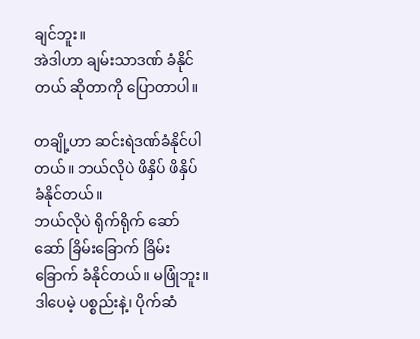ချင်ဘူး။
အဲဒါဟာ ချမ်းသာဒဏ် ခံနိုင်တယ် ဆိုတာကို ပြောတာပါ။

တချို့ဟာ ဆင်းရဲဒဏ်ခံနိုင်ပါတယ်။ ဘယ်လိုပဲ ဖိနှိပ် ဖိနှိပ် ခံနိုင်တယ်။
ဘယ်လိုပဲ ရိုက်ရိုက် ဆော်ဆော် ခြိမ်းခြောက် ခြိမ်းခြောက် ခံနိုင်တယ်။ မဖြုံဘူး။
ဒါပေမဲ့ ပစ္စည်းနဲ့၊ ပိုက်ဆံ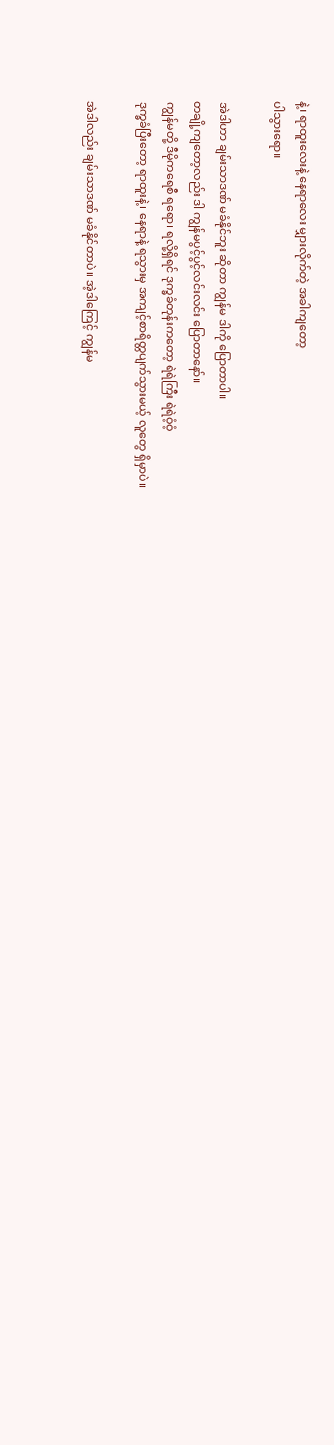နဲ့၊ ရာထူးလေးနဲ့ နေရာလေး မျှားလိုက်တဲ့ အခါကျတော့
ပါသွားရော။

အဲဒါဟာ ချမ်းသာဒဏ် မခံနိုင်ဘူး ဆိုတာ ကျွန်မ ဒါကို ပြောတာပါ။
တချို့ကျတော့လည်း ဒါ ကျွန်မပွင့်ပွင့်လင်းလင်း ပြောတာနော်။
ကျွန်မတို့ ဒီမိုကရေစီ ရရော၊ ရလို့ရှိရင် ဒုက္ခခံတုန်းကတော့ ရဲရဲကြီး ရဲရဲဝံ့ဝံ့
ဒုက္ခခံပြီးတော့ ရာထူးနဲ့၊ နေရာနဲ့ ရသွားမှ အကျင့်စာရိတ္တပျက်သွားမယ့် လူတွေ ရှိမှာပဲ။

အဲဒါလည်း ချမ်းသာဒဏ် မခံနိုင်တာပဲ။ အဲ့ဒါကြေင့် ကျွန်မ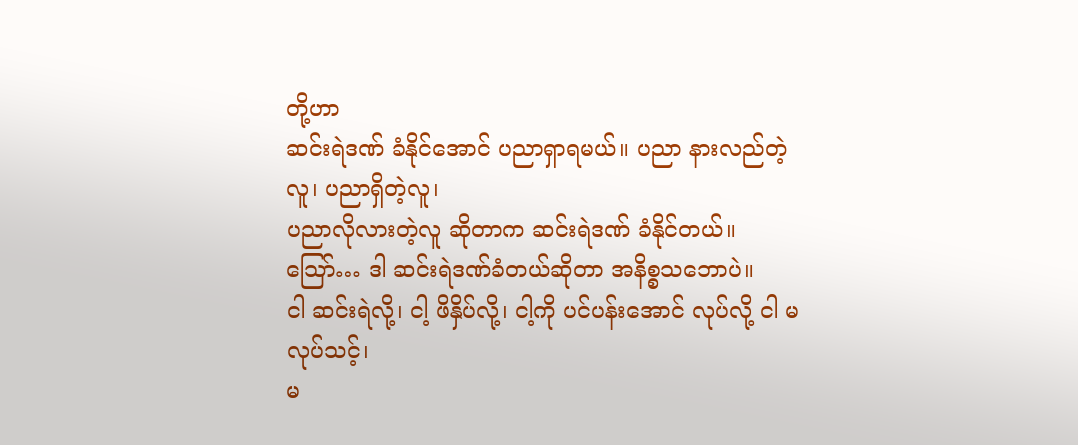တို့ဟာ
ဆင်းရဲဒဏ် ခံနိုင်အောင် ပညာရှာရမယ်။ ပညာ နားလည်တဲ့လူ၊ ပညာရှိတဲ့လူ၊
ပညာလိုလားတဲ့လူ ဆိုတာက ဆင်းရဲဒဏ် ခံနိုင်တယ်။
သြော်… ဒါ ဆင်းရဲဒဏ်ခံတယ်ဆိုတာ အနိစ္စသဘောပဲ။
ငါ ဆင်းရဲလို့၊ ငါ့ ဖိနှိပ်လို့၊ ငါ့ကို ပင်ပန်းအောင် လုပ်လို့ ငါ မလုပ်သင့်၊
မ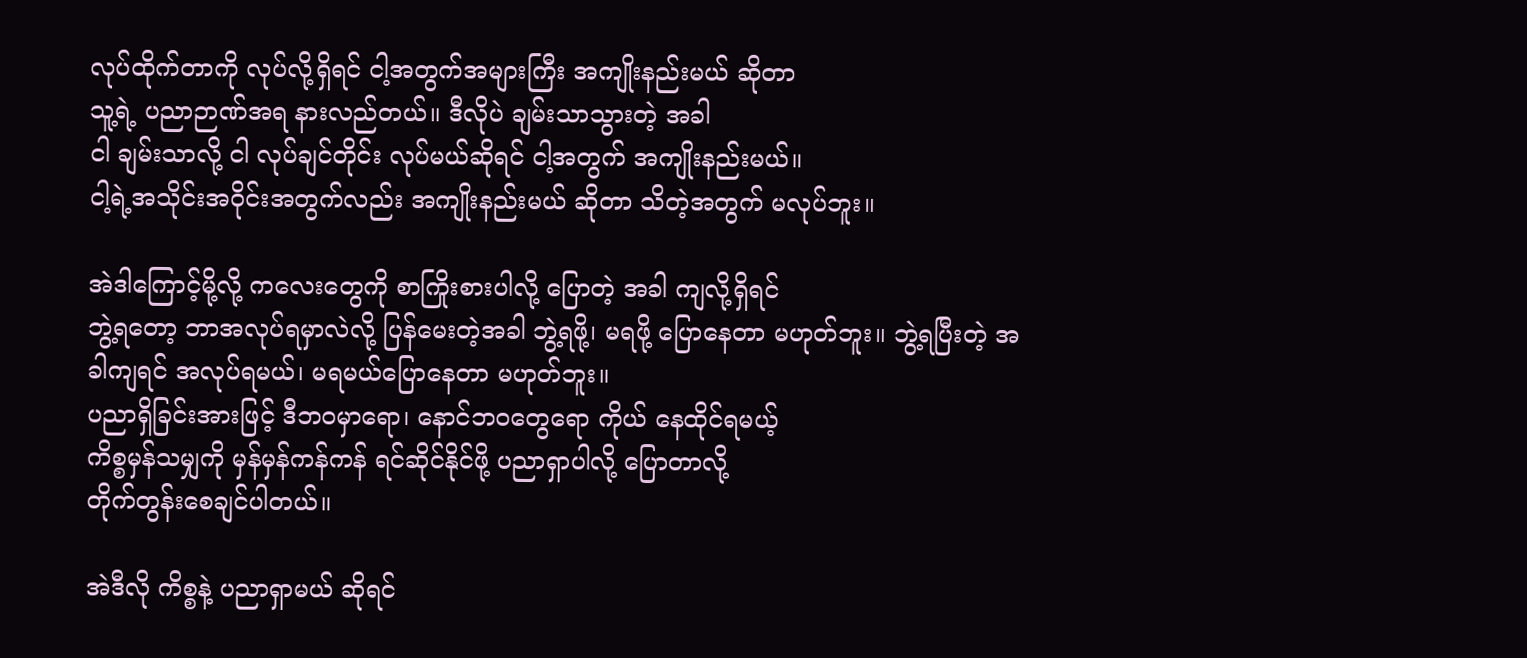လုပ်ထိုက်တာကို လုပ်လို့ရှိရင် ငါ့အတွက်အများကြီး အကျိုးနည်းမယ် ဆိုတာ
သူ့ရဲ့ ပညာဉာဏ်အရ နားလည်တယ်။ ဒီလိုပဲ ချမ်းသာသွားတဲ့ အခါ
ငါ ချမ်းသာလို့ ငါ လုပ်ချင်တိုင်း လုပ်မယ်ဆိုရင် ငါ့အတွက် အကျိုးနည်းမယ်။
ငါ့ရဲ့အသိုင်းအဝိုင်းအတွက်လည်း အကျိုးနည်းမယ် ဆိုတာ သိတဲ့အတွက် မလုပ်ဘူး။

အဲဒါကြောင့်မို့လို့ ကလေးတွေကို စာကြိုးစားပါလို့ ပြောတဲ့ အခါ ကျလို့ရှိရင်
ဘွဲ့ရတော့ ဘာအလုပ်ရမှာလဲလို့ ပြန်မေးတဲ့အခါ ဘွဲ့ရဖို့၊ မရဖို့ ပြောနေတာ မဟုတ်ဘူး။ ဘွဲ့ရပြီးတဲ့ အခါကျရင် အလုပ်ရမယ်၊ မရမယ်ပြောနေတာ မဟုတ်ဘူး။
ပညာရှိခြင်းအားဖြင့် ဒီဘဝမှာရော၊ နောင်ဘဝတွေရော ကိုယ် နေထိုင်ရမယ့်
ကိစ္စမှန်သမျှကို မှန်မှန်ကန်ကန် ရင်ဆိုင်နိုင်ဖို့ ပညာရှာပါလို့ ပြောတာလို့
တိုက်တွန်းစေချင်ပါတယ်။

အဲဒီလို ကိစ္စနဲ့ ပညာရှာမယ် ဆိုရင်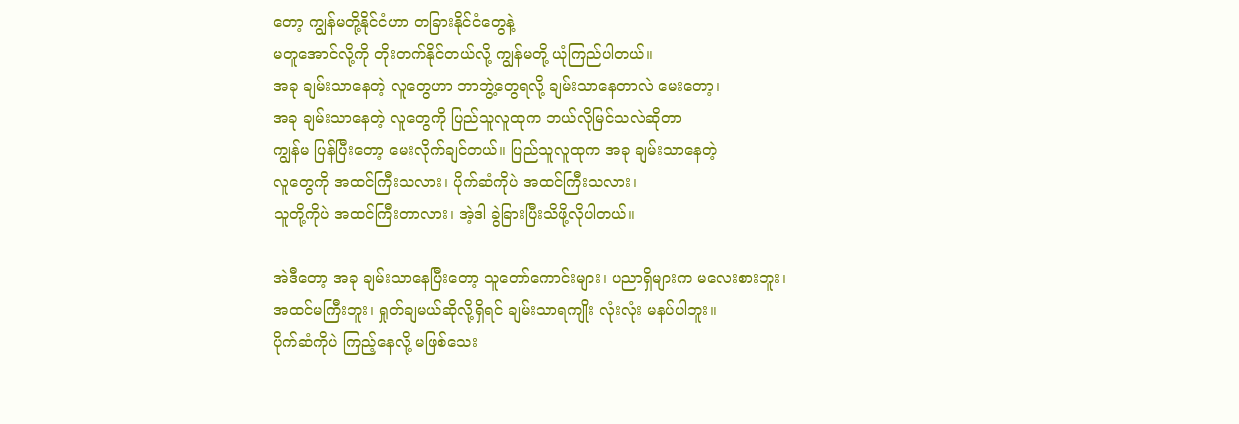တော့ ကျွန်မတို့နိုင်ငံဟာ တခြားနိုင်ငံတွေနဲ့
မတူအောင်လို့ကို တိုးတက်နိုင်တယ်လို့ ကျွန်မတို့ ယုံကြည်ပါတယ်။
အခု ချမ်းသာနေတဲ့ လူတွေဟာ ဘာဘွဲ့တွေရလို့ ချမ်းသာနေတာလဲ မေးတော့၊
အခု ချမ်းသာနေတဲ့ လူတွေကို ပြည်သူလူထုက ဘယ်လိုမြင်သလဲဆိုတာ
ကျွန်မ ပြန်ပြီးတော့ မေးလိုက်ချင်တယ်။ ပြည်သူလူထုက အခု ချမ်းသာနေတဲ့
လူတွေကို အထင်ကြီးသလား၊ ပိုက်ဆံကိုပဲ အထင်ကြီးသလား၊
သူတို့ကိုပဲ အထင်ကြီးတာလား၊ အဲ့ဒါ ခွဲခြားပြီးသိဖို့လိုပါတယ်။

အဲဒီတော့ အခု ချမ်းသာနေပြီးတော့ သူတော်ကောင်းများ၊ ပညာရှိများက မလေးစားဘူး၊
အထင်မကြီးဘူး၊ ရှုတ်ချမယ်ဆိုလို့ရှိရင် ချမ်းသာရကျိုး လုံးလုံး မနပ်ပါဘူး။
ပိုက်ဆံကိုပဲ ကြည့်နေလို့ မဖြစ်သေး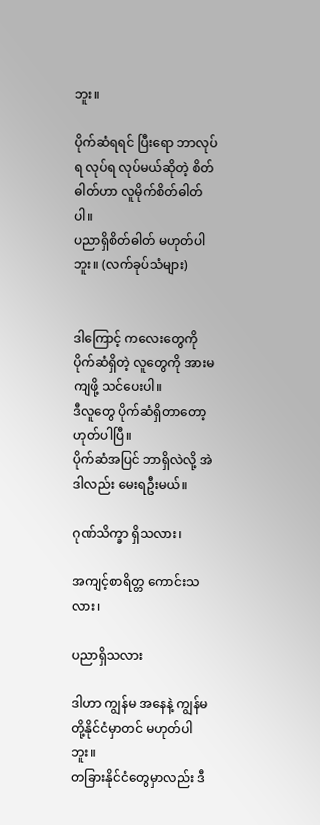ဘူး။

ပိုက်ဆံရရင် ပြီးရော ဘာလုပ်ရ လုပ်ရ လုပ်မယ်ဆိုတဲ့ စိတ်ဓါတ်ဟာ လူမိုက်စိတ်ဓါတ်ပါ။
ပညာရှိစိတ်ဓါတ် မဟုတ်ပါဘူး။ (လက်ခုပ်သံများ)


ဒါကြောင့် ကလေးတွေကို ပိုက်ဆံရှိတဲ့ လူတွေကို အားမကျဖို့ သင်ပေးပါ။
ဒီလူတွေ ပိုက်ဆံရှိတာတော့ ဟုတ်ပါပြီ။
ပိုက်ဆံအပြင် ဘာရှိလဲလို့ အဲဒါလည်း မေးရဦးမယ်။

ဂုဏ်သိက္ခာ ရှိသလား၊

အကျင့်စာရိတ္တ ကောင်းသလား၊

ပညာရှိသလား

ဒါဟာ ကျွန်မ အနေနဲ့ ကျွန်မတို့နိုင်ငံမှာတင် မဟုတ်ပါဘူး။
တခြားနိုင်ငံတွေမှာလည်း ဒီ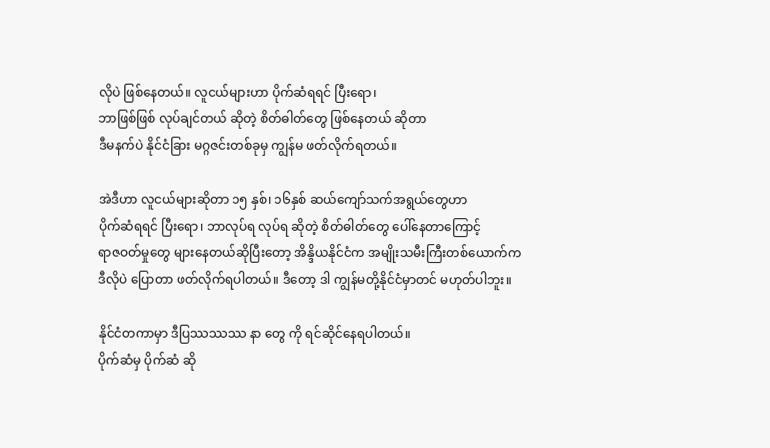လိုပဲ ဖြစ်နေတယ်။ လူငယ်များဟာ ပိုက်ဆံရရင် ပြီးရော၊
ဘာဖြစ်ဖြစ် လုပ်ချင်တယ် ဆိုတဲ့ စိတ်ဓါတ်တွေ ဖြစ်နေတယ် ဆိုတာ
ဒီမနက်ပဲ နိုင်ငံခြား မဂ္ဂဇင်းတစ်ခုမှ ကျွန်မ ဖတ်လိုက်ရတယ်။

အဲဒီဟာ လူငယ်များဆိုတာ ၁၅ နှစ်၊ ၁၆နှစ် ဆယ်ကျော်သက်အရွယ်တွေဟာ
ပိုက်ဆံရရင် ပြီးရော၊ ဘာလုပ်ရ လုပ်ရ ဆိုတဲ့ စိတ်ဓါတ်တွေ ပေါ်နေတာကြောင့်
ရာဇဝတ်မှုတွေ များနေတယ်ဆိုပြီးတော့ အိန္ဒိယနိုင်ငံက အမျိုးသမီးကြီးတစ်ယောက်က
ဒီလိုပဲ ပြောတာ ဖတ်လိုက်ရပါတယ်။ ဒီတော့ ဒါ ကျွန်မတို့နိုင်ငံမှာတင် မဟုတ်ပါဘူး။

နိုင်ငံတကာမှာ ဒီပြဿဿဿ နာ တွေ ကို ရင်ဆိုင်နေရပါတယ်။
ပိုက်ဆံမှ ပိုက်ဆံ ဆို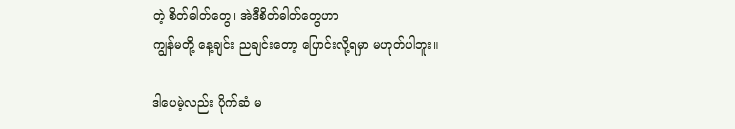တဲ့ စိတ်ဓါတ်တွေ၊ အဲဒီစိတ်ဓါတ်တွေဟာ
ကျွန်မတို့ နေ့ချင်း ညချင်းတော့ ပြောင်းလို့ရမှာ မဟုတ်ပါဘူး။

ဒါပေမဲ့လည်း ပိုက်ဆံ မ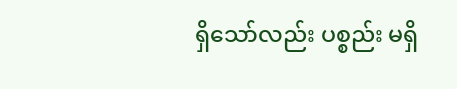ရှိသော်လည်း ပစ္စည်း မရှိ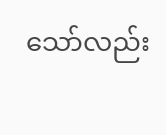သော်လည်း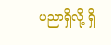ပညာရှိလို့ ရှိ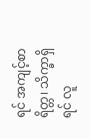ရင် အကျင့်စာရိတ္တ၊ သိက္ခာရှိရင် လူ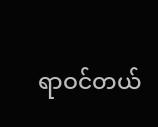ရာဝင်တယ်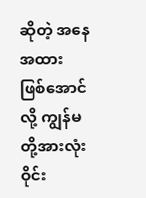ဆိုတဲ့ အနေအထား
ဖြစ်အောင်လို့ ကျွန်မတို့အားလုံး ဝိုင်း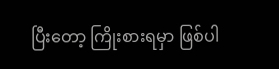ပြီးတော့ ကြိုးစားရမှာ ဖြစ်ပါ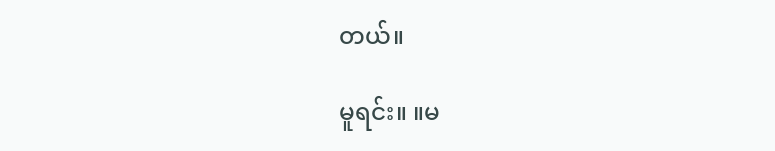တယ်။

မူရင်း။ ။မ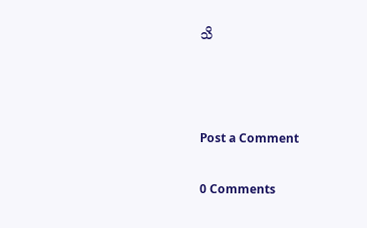သိ



Post a Comment

0 Comments